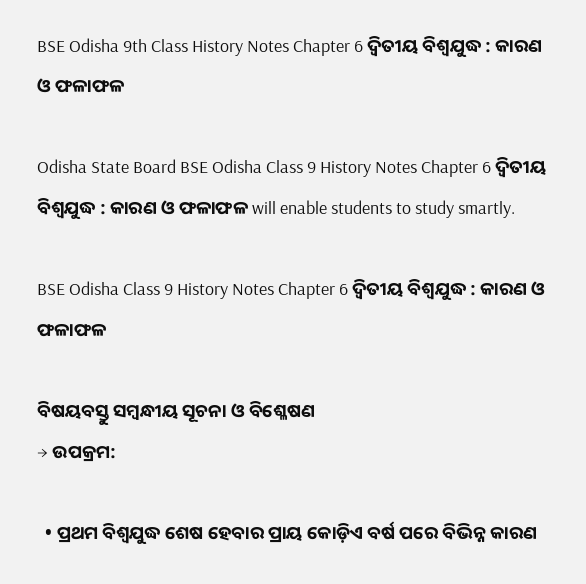BSE Odisha 9th Class History Notes Chapter 6 ଦ୍ଵିତୀୟ ବିଶ୍ଵଯୁଦ୍ଧ : କାରଣ ଓ ଫଳାଫଳ

Odisha State Board BSE Odisha Class 9 History Notes Chapter 6 ଦ୍ଵିତୀୟ ବିଶ୍ଵଯୁଦ୍ଧ : କାରଣ ଓ ଫଳାଫଳ will enable students to study smartly.

BSE Odisha Class 9 History Notes Chapter 6 ଦ୍ଵିତୀୟ ବିଶ୍ଵଯୁଦ୍ଧ : କାରଣ ଓ ଫଳାଫଳ

ବିଷୟବସ୍ତୁ ସମ୍ବନ୍ଧୀୟ ସୂଚନା ଓ ବିଶ୍ଳେଷଣ
→ ଉପକ୍ରମ:

  • ପ୍ରଥମ ବିଶ୍ୱଯୁଦ୍ଧ ଶେଷ ହେବାର ପ୍ରାୟ କୋଡ଼ିଏ ବର୍ଷ ପରେ ବିଭିନ୍ନ କାରଣ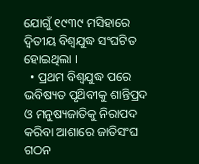ଯୋଗୁଁ ୧୯୩୯ ମସିହାରେ ଦ୍ବିତୀୟ ବିଶ୍ବଯୁଦ୍ଧ ସଂଘଟିତ ହୋଇଥିଲା ।
  • ପ୍ରଥମ ବିଶ୍ଵଯୁଦ୍ଧ ପରେ ଭବିଷ୍ୟତ ପୃଥ‌ିବୀକୁ ଶାନ୍ତିପ୍ରଦ ଓ ମନୁଷ୍ୟଜାତିକୁ ନିରାପଦ କରିବା ଆଶାରେ ଜାତିସଂଘ ଗଠନ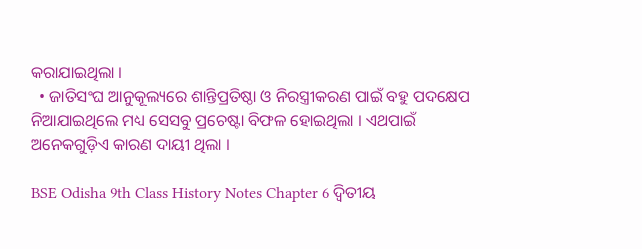କରାଯାଇଥିଲା ।
  • ଜାତିସଂଘ ଆନୁକୂଲ୍ୟରେ ଶାନ୍ତିପ୍ରତିଷ୍ଠା ଓ ନିରସ୍ତ୍ରୀକରଣ ପାଇଁ ବହୁ ପଦକ୍ଷେପ ନିଆଯାଇଥିଲେ ମଧ୍ୟ ସେସବୁ ପ୍ରଚେଷ୍ଟା ବିଫଳ ହୋଇଥିଲା । ଏଥପାଇଁ ଅନେକଗୁଡ଼ିଏ କାରଣ ଦାୟୀ ଥିଲା ।

BSE Odisha 9th Class History Notes Chapter 6 ଦ୍ଵିତୀୟ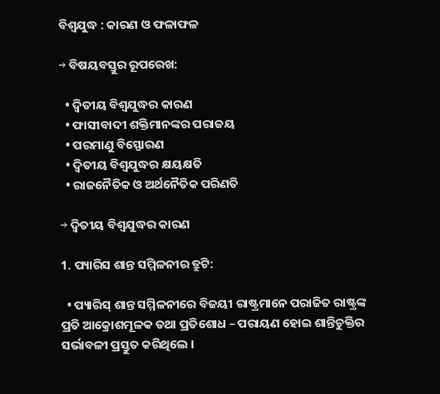ବିଶ୍ଵଯୁଦ୍ଧ : କାରଣ ଓ ଫଳାଫଳ

→ ବିଷୟବସ୍ତୁର ରୂପରେଖ:

  • ଦ୍ବିତୀୟ ବିଶ୍ୱଯୁଦ୍ଧର କାରଣ
  • ଫାସୀବାଦୀ ଶକ୍ତିମାନଙ୍କର ପରାଜୟ
  • ପରମାଣୁ ବିସ୍ଫୋରଣ
  • ଦ୍ବିତୀୟ ବିଶ୍ଵଯୁଦ୍ଧର କ୍ଷୟକ୍ଷତି
  • ରାଜନୈତିକ ଓ ଅର୍ଥନୈତିକ ପରିଣତି

→ ଦ୍ବିତୀୟ ବିଶ୍ୱଯୁଦ୍ଧର କାରଣ

1. ପ୍ୟାରିସ ଶାନ୍ତ ସମ୍ମିଳନୀର ତ୍ରୁଟି:

  • ପ୍ୟାରିସ୍ ଶାନ୍ତ ସମ୍ମିଳନୀରେ ବିଜୟୀ ରାଷ୍ଟ୍ରମାନେ ପରାଜିତ ରାଷ୍ଟ୍ରଙ୍କ ପ୍ରତି ଆକ୍ରୋଶମୂଳକ ତଥା ପ୍ରତିଶୋଧ – ପରାୟଣ ହୋଇ ଶାନ୍ତିଚୁକ୍ତିର ସର୍ଭାବଳୀ ପ୍ରସ୍ତୁତ କରିଥିଲେ ।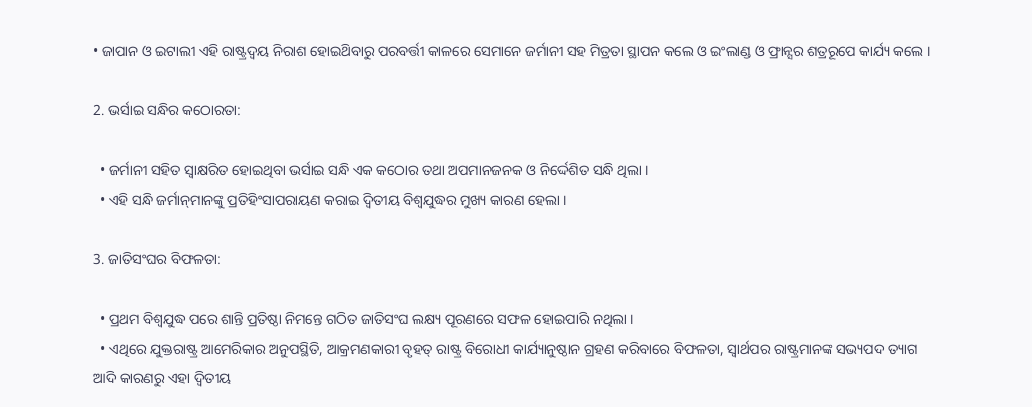• ଜାପାନ ଓ ଇଟାଲୀ ଏହି ରାଷ୍ଟ୍ରଦ୍ଵୟ ନିରାଶ ହୋଇଥ‌ିବାରୁ ପରବର୍ତ୍ତୀ କାଳରେ ସେମାନେ ଜର୍ମାନୀ ସହ ମିତ୍ରତା ସ୍ଥାପନ କଲେ ଓ ଇଂଲାଣ୍ଡ ଓ ଫ୍ରାନ୍ସର ଶତ୍ରରୂପେ କାର୍ଯ୍ୟ କଲେ ।

2. ଭର୍ସାଇ ସନ୍ଧିର କଠୋରତା:

  • ଜର୍ମାନୀ ସହିତ ସ୍ବାକ୍ଷରିତ ହୋଇଥିବା ଭର୍ସାଇ ସନ୍ଧି ଏକ କଠୋର ତଥା ଅପମାନଜନକ ଓ ନିର୍ଦ୍ଦେଶିତ ସନ୍ଧି ଥିଲା ।
  • ଏହି ସନ୍ଧି ଜର୍ମାନ୍‌ମାନଙ୍କୁ ପ୍ରତିହିଂସାପରାୟଣ କରାଇ ଦ୍ଵିତୀୟ ବିଶ୍ବଯୁଦ୍ଧର ମୁଖ୍ୟ କାରଣ ହେଲା ।

3. ଜାତିସଂଘର ବିଫଳତା:

  • ପ୍ରଥମ ବିଶ୍ୱଯୁଦ୍ଧ ପରେ ଶାନ୍ତି ପ୍ରତିଷ୍ଠା ନିମନ୍ତେ ଗଠିତ ଜାତିସଂଘ ଲକ୍ଷ୍ୟ ପୂରଣରେ ସଫଳ ହୋଇପାରି ନଥିଲା ।
  • ଏଥିରେ ଯୁକ୍ତରାଷ୍ଟ୍ର ଆମେରିକାର ଅନୁପସ୍ଥିତି, ଆକ୍ରମଣକାରୀ ବୃହତ୍ ରାଷ୍ଟ୍ର ବିରୋଧୀ କାର୍ଯ୍ୟାନୁଷ୍ଠାନ ଗ୍ରହଣ କରିବାରେ ବିଫଳତା, ସ୍ୱାର୍ଥପର ରାଷ୍ଟ୍ରମାନଙ୍କ ସଭ୍ୟପଦ ତ୍ୟାଗ ଆଦି କାରଣରୁ ଏହା ଦ୍ୱିତୀୟ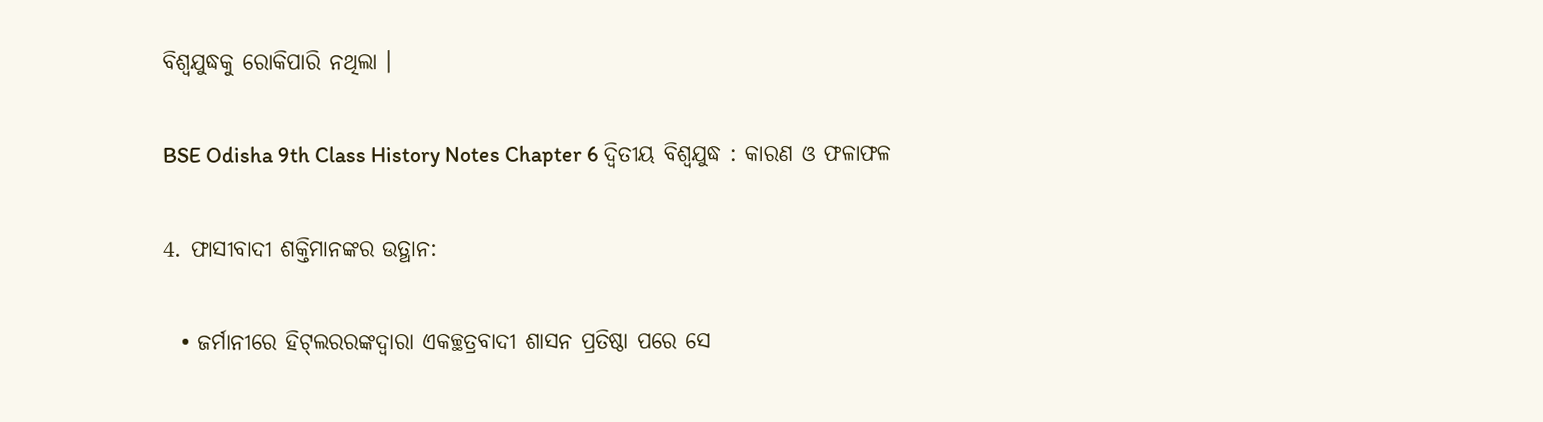ବିଶ୍ବଯୁଦ୍ଧକୁ ରୋକିପାରି ନଥିଲା ।

BSE Odisha 9th Class History Notes Chapter 6 ଦ୍ଵିତୀୟ ବିଶ୍ଵଯୁଦ୍ଧ : କାରଣ ଓ ଫଳାଫଳ

4. ଫାସୀବାଦୀ ଶକ୍ତିମାନଙ୍କର ଉତ୍ଥାନ:

  • ଜର୍ମାନୀରେ ହିଟ୍‌ଲରରଙ୍କଦ୍ଵାରା ଏକଚ୍ଛତ୍ରବାଦୀ ଶାସନ ପ୍ରତିଷ୍ଠା ପରେ ସେ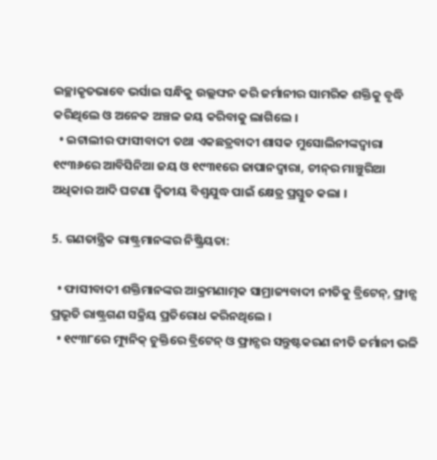ଇଚ୍ଛାକୃତଭାବେ ଭର୍ସାଇ ସନ୍ଧିକୁ ଉଲ୍ଲଙ୍ଘନ କରି ଜର୍ମାନୀର ସାମରିକ ଶକ୍ତିକୁ ବୃଦ୍ଧି କରିଥିଲେ ଓ ଅନେକ ଅଞ୍ଚଳ ଜୟ କରିବାକୁ ଲାଗିଲେ ।
  • ଇଟାଲୀର ଫାସୀବାଦୀ ତଥା ଏକଛତ୍ରବାଦୀ ଶାସକ ମୁସୋଲିନୀଙ୍କଦ୍ଵାରା ୧୯୩୬ରେ ଆବିସିନିଆ ଜୟ ଓ ୧୯୩୧ରେ ଜାପାନଦ୍ୱାରା, ଚୀନ୍‌ର ମାଞ୍ଚୁରିଆ ଅଧିକାର ଆଦି ଘଟଣା ଦ୍ବିତୀୟ ବିଶ୍ବଯୁଦ୍ଧ ପାଇଁ କ୍ଷେତ୍ର ପ୍ରସ୍ତୁତ କଲା ।

5. ଗଣତାନ୍ତ୍ରିକ ରାଷ୍ଟ୍ରମାନଙ୍କର ନିଷ୍କ୍ରିୟତା:

  • ଫାସୀବାଦୀ ଶକ୍ତିମାନଙ୍କର ଆକ୍ରମଣାତ୍ମକ ସାମ୍ରାଜ୍ୟବାଦୀ ନୀତିକୁ ବ୍ରିଟେନ୍, ଫ୍ରାନ୍ସ ପ୍ରଭୃତି ରାଷ୍ଟ୍ରଗଣ ସକ୍ରିୟ ପ୍ରତିରୋଧ କରିନଥିଲେ ।
  • ୧୯୩୮ରେ ମ୍ୟୁନିକ୍ ଚୁକ୍ତିରେ ବ୍ରିଟେନ୍‌ ଓ ଫ୍ରାନ୍ସର ସନ୍ତୁଷ୍ଟକରଣ ନୀତି ଜର୍ମାନୀ ଭଳି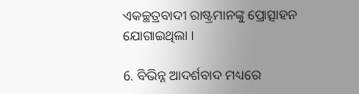ଏକଚ୍ଛତ୍ରବାଦୀ ରାଷ୍ଟ୍ରମାନଙ୍କୁ ପ୍ରୋତ୍ସାହନ ଯୋଗାଇଥିଲା ।

6. ବିଭିନ୍ନ ଆଦର୍ଶବାଦ ମଧ୍ୟରେ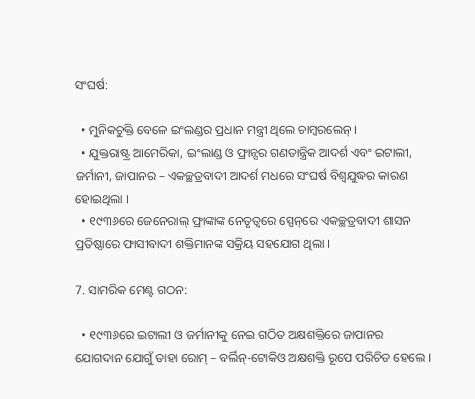ସଂଘର୍ଷ:

  • ମୁନିକଚୁକ୍ତି ବେଳେ ଇଂଲଣ୍ଡର ପ୍ରଧାନ ମନ୍ତ୍ରୀ ଥିଲେ ଚାମ୍ବରଲେନ୍ ।
  • ଯୁକ୍ତରାଷ୍ଟ୍ର ଆମେରିକା, ଇଂଲାଣ୍ଡ ଓ ଫ୍ରାନ୍ସର ଗଣତାନ୍ତ୍ରିକ ଆଦର୍ଶ ଏବଂ ଇଟାଲୀ, ଜର୍ମାନୀ, ଜାପାନର – ଏକଚ୍ଛତ୍ରବାଦୀ ଆଦର୍ଶ ମଧରେ ସଂଘର୍ଷ ବିଶ୍ୱଯୁଦ୍ଧର କାରଣ ହୋଇଥିଲା ।
  • ୧୯୩୬ରେ ଜେନେରାଲ୍ ଫ୍ରାଙ୍କାଙ୍କ ନେତୃତ୍ୱରେ ସ୍ପେନ୍‌ରେ ଏକଚ୍ଛତ୍ରବାଦୀ ଶାସନ ପ୍ରତିଷ୍ଠାରେ ଫାସୀବାଦୀ ଶକ୍ତିମାନଙ୍କ ସକ୍ରିୟ ସହଯୋଗ ଥିଲା ।

7. ସାମରିକ ମେଣ୍ଟ ଗଠନ:

  • ୧୯୩୬ରେ ଇଟାଲୀ ଓ ଜର୍ମାନୀକୁ ନେଇ ଗଠିତ ଅକ୍ଷଶକ୍ତିରେ ଜାପାନର ଯୋଗଦାନ ଯୋଗୁଁ ତାହା ରୋମ୍ – ବର୍ଲିନ୍-ଟୋକିଓ ଅକ୍ଷଶକ୍ତି ରୂପେ ପରିଚିତ ହେଲେ ।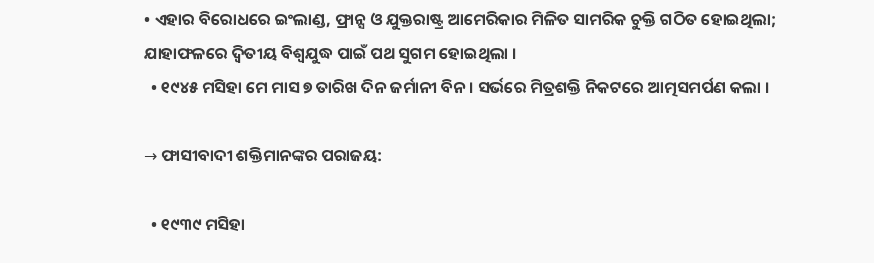• ଏହାର ବିରୋଧରେ ଇଂଲାଣ୍ଡ, ଫ୍ରାନ୍ସ ଓ ଯୁକ୍ତରାଷ୍ଟ୍ର ଆମେରିକାର ମିଳିତ ସାମରିକ ଚୁକ୍ତି ଗଠିତ ହୋଇଥିଲା; ଯାହାଫଳରେ ଦ୍ବିତୀୟ ବିଶ୍ଵଯୁଦ୍ଧ ପାଇଁ ପଥ ସୁଗମ ହୋଇଥିଲା ।
  • ୧୯୪୫ ମସିହା ମେ ମାସ ୭ ତାରିଖ ଦିନ ଜର୍ମାନୀ ବିନ। ସର୍ଭରେ ମିତ୍ରଶକ୍ତି ନିକଟରେ ଆତ୍ମସମର୍ପଣ କଲା ।

→ ଫାସୀବାଦୀ ଶକ୍ତିମାନଙ୍କର ପରାଜୟ:

  • ୧୯୩୯ ମସିହା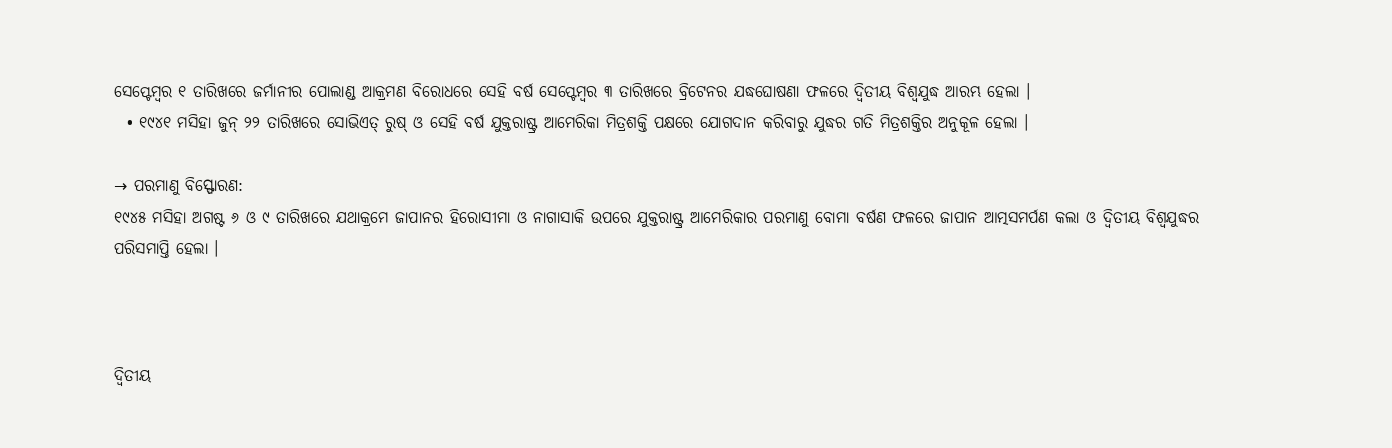ସେପ୍ଟେମ୍ବର ୧ ତାରିଖରେ ଜର୍ମାନୀର ପୋଲାଣ୍ଡ ଆକ୍ରମଣ ବିରୋଧରେ ସେହି ବର୍ଷ ସେପ୍ଟେମ୍ବର ୩ ତାରିଖରେ ବ୍ରିଟେନର ଯଦ୍ଧଘୋଷଣା ଫଳରେ ଦ୍ଵିତୀୟ ବିଶ୍ଵଯୁଦ୍ଧ ଆରମ୍ଭ ହେଲା ।
  • ୧୯୪୧ ମସିହା ଜୁନ୍ ୨୨ ତାରିଖରେ ସୋଭିଏତ୍ ରୁଷ୍ ଓ ସେହି ବର୍ଷ ଯୁକ୍ତରାଷ୍ଟ୍ର ଆମେରିକା ମିତ୍ରଶକ୍ତି ପକ୍ଷରେ ଯୋଗଦାନ କରିବାରୁ ଯୁଦ୍ଧର ଗତି ମିତ୍ରଶକ୍ତିର ଅନୁକୂଳ ହେଲା ।

→ ପରମାଣୁ ବିସ୍ଫୋରଣ:
୧୯୪୫ ମସିହା ଅଗଷ୍ଟ ୬ ଓ ୯ ତାରିଖରେ ଯଥାକ୍ରମେ ଜାପାନର ହିରୋସୀମା ଓ ନାଗାସାକି ଉପରେ ଯୁକ୍ତରାଷ୍ଟ୍ର ଆମେରିକାର ପରମାଣୁ ବୋମା ବର୍ଷଣ ଫଳରେ ଜାପାନ ଆତ୍ମସମର୍ପଣ କଲା ଓ ଦ୍ବିତୀୟ ବିଶ୍ୱଯୁଦ୍ଧର ପରିସମାପ୍ତି ହେଲା ।



ଦ୍ବିତୀୟ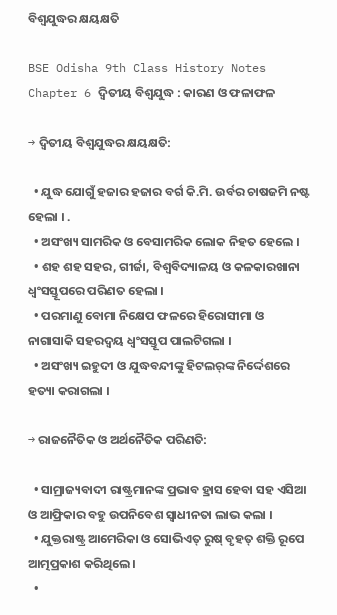ବିଶ୍ୱଯୁଦ୍ଧର କ୍ଷୟକ୍ଷତି

BSE Odisha 9th Class History Notes Chapter 6 ଦ୍ଵିତୀୟ ବିଶ୍ଵଯୁଦ୍ଧ : କାରଣ ଓ ଫଳାଫଳ

→ ଦ୍ବିତୀୟ ବିଶ୍ୱଯୁଦ୍ଧର କ୍ଷୟକ୍ଷତି:

  • ଯୁଦ୍ଧ ଯୋଗୁଁ ହଜାର ହଜାର ବର୍ଗ କି.ମି. ଉର୍ବର ଚାଷଜମି ନଷ୍ଟ ହେଲା । .
  • ଅସଂଖ୍ୟ ସାମରିକ ଓ ବେସାମରିକ ଲୋକ ନିହତ ହେଲେ ।
  • ଶହ ଶହ ସହର, ଗୀର୍ଜା, ବିଶ୍ଵବିଦ୍ୟାଳୟ ଓ କଳକାରଖାନା ଧ୍ଵଂସସ୍ତୂପରେ ପରିଣତ ହେଲା ।
  • ପରମାଣୁ ବୋମା ନିକ୍ଷେପ ଫଳରେ ହିରୋସୀମା ଓ ନାଗାସାକି ସହରଦ୍ଵୟ ଧ୍ବଂସସ୍ତୂପ ପାଲଟିଗଲା ।
  • ଅସଂଖ୍ୟ ଇହୁଦୀ ଓ ଯୁଦ୍ଧବନ୍ଦୀଙ୍କୁ ହିଟଲର୍‌ଙ୍କ ନିର୍ଦ୍ଦେଶରେ ହତ୍ୟା କରାଗଲା ।

→ ରାଜନୈତିକ ଓ ଅର୍ଥନୈତିକ ପରିଣତି:

  • ସାମ୍ରାଜ୍ୟବାଦୀ ରାଷ୍ଟ୍ରମାନଙ୍କ ପ୍ରଭାବ ହ୍ରାସ ହେବା ସହ ଏସିଆ ଓ ଆଫ୍ରିକାର ବହୁ ଉପନିବେଶ ସ୍ଵାଧୀନତା ଲାଭ କଲା ।
  • ଯୁକ୍ତରାଷ୍ଟ୍ର ଆମେରିକା ଓ ସୋଭିଏତ୍ ରୁଷ୍ ବୃହତ୍ ଶକ୍ତି ରୂପେ ଆତ୍ମପ୍ରକାଶ କରିଥିଲେ ।
  •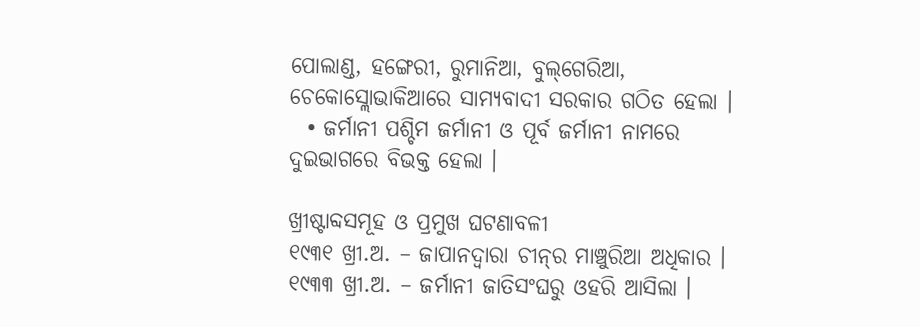ପୋଲାଣ୍ଡ, ହଙ୍ଗେରୀ, ରୁମାନିଆ, ବୁଲ୍‌ଗେରିଆ, ଚେକୋସ୍ଲୋଭାକିଆରେ ସାମ୍ୟବାଦୀ ସରକାର ଗଠିତ ହେଲା ।
  • ଜର୍ମାନୀ ପଶ୍ଚିମ ଜର୍ମାନୀ ଓ ପୂର୍ବ ଜର୍ମାନୀ ନାମରେ ଦୁଇଭାଗରେ ବିଭକ୍ତ ହେଲା ।

ଖ୍ରୀଷ୍ଟାବ୍ଦସମୂହ ଓ ପ୍ରମୁଖ ଘଟଣାବଳୀ
୧୯୩୧ ଖ୍ରୀ.ଅ. – ଜାପାନଦ୍ୱାରା ଚୀନ୍‌ର ମାଞ୍ଚୁରିଆ ଅଧିକାର ।
୧୯୩୩ ଖ୍ରୀ.ଅ. – ଜର୍ମାନୀ ଜାତିସଂଘରୁ ଓହରି ଆସିଲା ।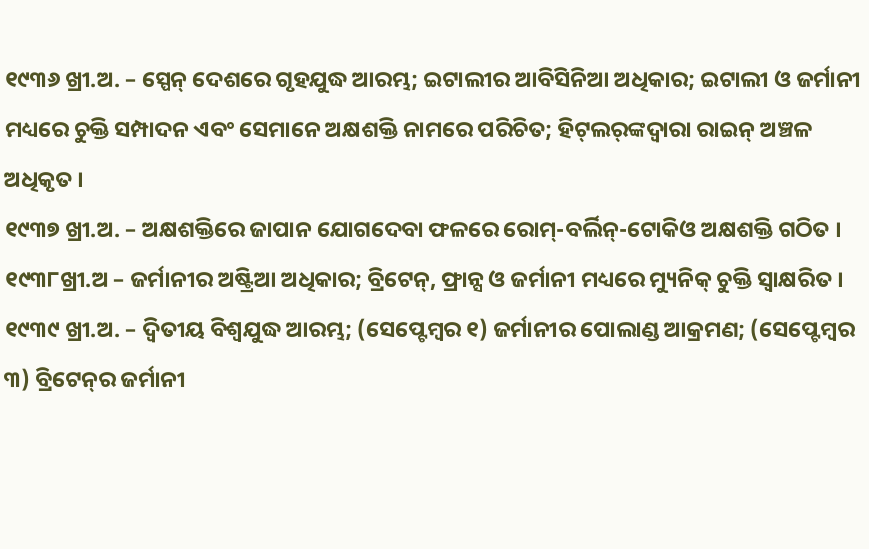୧୯୩୬ ଖ୍ରୀ.ଅ. – ସ୍ପେନ୍ ଦେଶରେ ଗୃହଯୁଦ୍ଧ ଆରମ୍ଭ; ଇଟାଲୀର ଆବିସିନିଆ ଅଧିକାର; ଇଟାଲୀ ଓ ଜର୍ମାନୀ ମଧ୍ୟରେ ଚୁକ୍ତି ସମ୍ପାଦନ ଏବଂ ସେମାନେ ଅକ୍ଷଶକ୍ତି ନାମରେ ପରିଚିତ; ହିଟ୍‌ଲର୍‌ଙ୍କଦ୍ୱାରା ରାଇନ୍ ଅଞ୍ଚଳ ଅଧିକୃତ ।
୧୯୩୭ ଖ୍ରୀ.ଅ. – ଅକ୍ଷଶକ୍ତିରେ ଜାପାନ ଯୋଗଦେବା ଫଳରେ ରୋମ୍-ବର୍ଲିନ୍-ଟୋକିଓ ଅକ୍ଷଶକ୍ତି ଗଠିତ ।
୧୯୩୮ଖ୍ରୀ.ଅ – ଜର୍ମାନୀର ଅଷ୍ଟ୍ରିଆ ଅଧିକାର; ବ୍ରିଟେନ୍, ଫ୍ରାନ୍ସ ଓ ଜର୍ମାନୀ ମଧ୍ୟରେ ମ୍ୟୁନିକ୍ ଚୁକ୍ତି ସ୍ୱାକ୍ଷରିତ ।
୧୯୩୯ ଖ୍ରୀ.ଅ. – ଦ୍ଵିତୀୟ ବିଶ୍ୱଯୁଦ୍ଧ ଆରମ୍ଭ; (ସେପ୍ଟେମ୍ବର ୧) ଜର୍ମାନୀର ପୋଲାଣ୍ଡ ଆକ୍ରମଣ; (ସେପ୍ଟେମ୍ବର ୩) ବ୍ରିଟେନ୍‌ର ଜର୍ମାନୀ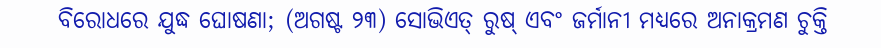ବିରୋଧରେ ଯୁଦ୍ଧ ଘୋଷଣା; (ଅଗଷ୍ଟ ୨୩) ସୋଭିଏତ୍ ରୁଷ୍ ଏବଂ ଜର୍ମାନୀ ମଧ୍ୟରେ ଅନାକ୍ରମଣ ଚୁକ୍ତି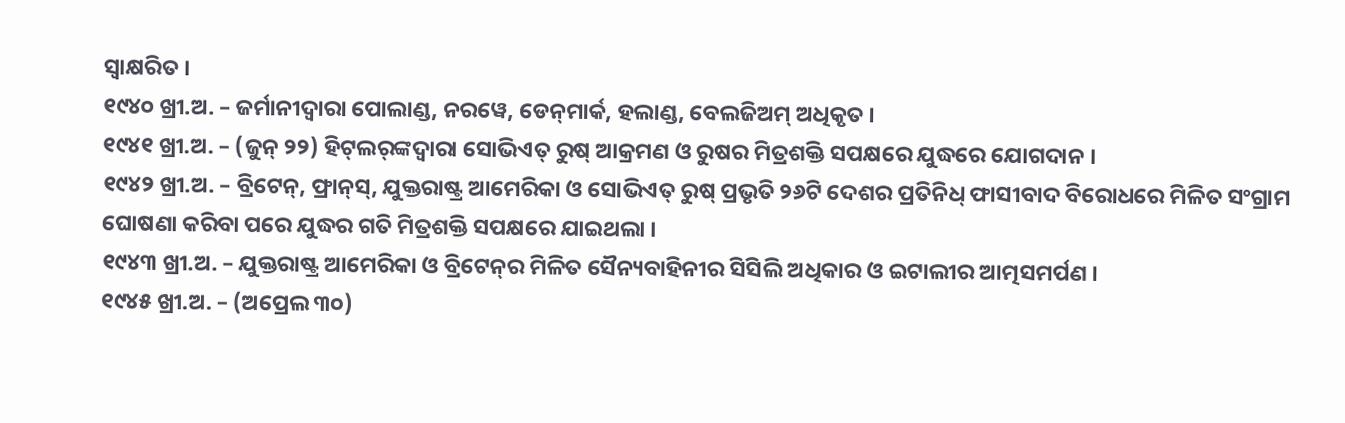ସ୍ୱାକ୍ଷରିତ ।
୧୯୪୦ ଖ୍ରୀ.ଅ. – ଜର୍ମାନୀଦ୍ଵାରା ପୋଲାଣ୍ଡ, ନରୱେ, ଡେନ୍‌ମାର୍କ, ହଲାଣ୍ଡ, ବେଲଜିଅମ୍ ଅଧିକୃତ ।
୧୯୪୧ ଖ୍ରୀ.ଅ. – (ଜୁନ୍ ୨୨) ହିଟ୍‌ଲର୍‌ଙ୍କଦ୍ଵାରା ସୋଭିଏତ୍ ରୁଷ୍ ଆକ୍ରମଣ ଓ ରୁଷର ମିତ୍ରଶକ୍ତି ସପକ୍ଷରେ ଯୁଦ୍ଧରେ ଯୋଗଦାନ ।
୧୯୪୨ ଖ୍ରୀ.ଅ. – ବ୍ରିଟେନ୍, ଫ୍ରାନ୍‌ସ୍, ଯୁକ୍ତରାଷ୍ଟ୍ର ଆମେରିକା ଓ ସୋଭିଏତ୍ ରୁଷ୍ ପ୍ରଭୃତି ୨୬ଟି ଦେଶର ପ୍ରତିନିଧ୍ ଫାସୀବାଦ ବିରୋଧରେ ମିଳିତ ସଂଗ୍ରାମ ଘୋଷଣା କରିବା ପରେ ଯୁଦ୍ଧର ଗତି ମିତ୍ରଶକ୍ତି ସପକ୍ଷରେ ଯାଇଥଲା ।
୧୯୪୩ ଖ୍ରୀ.ଅ. – ଯୁକ୍ତରାଷ୍ଟ୍ର ଆମେରିକା ଓ ବ୍ରିଟେନ୍‌ର ମିଳିତ ସୈନ୍ୟବାହିନୀର ସିସିଲି ଅଧିକାର ଓ ଇଟାଲୀର ଆତ୍ମସମର୍ପଣ ।
୧୯୪୫ ଖ୍ରୀ.ଅ. – (ଅପ୍ରେଲ ୩୦)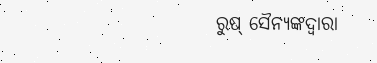ରୁଷ୍ ସୈନ୍ୟଙ୍କଦ୍ୱାରା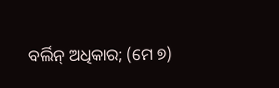ବର୍ଲିନ୍ ଅଧିକାର; (ମେ ୭)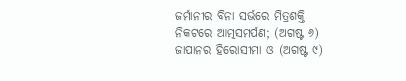ଜର୍ମାନୀର ବିନା ସର୍ଭରେ ମିତ୍ରଶକ୍ତି ନିକଟରେ ଆତ୍ମସମର୍ପଣ; (ଅଗଷ୍ଟ ୬) ଜାପାନର ହିରୋସୀମା ଓ (ଅଗଷ୍ଟ ୯)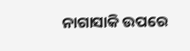ନାଗାସାକି ଉପରେ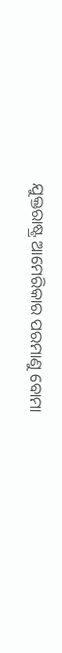ଯୁକ୍ତରାଷ୍ଟ୍ର ଆମେରିକାର ପରମାଣୁ ବୋମା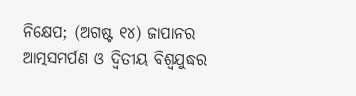ନିକ୍ଷେପ; (ଅଗଷ୍ଟ ୧୪) ଜାପାନର ଆତ୍ମସମର୍ପଣ ଓ ଦ୍ବିତୀୟ ବିଶ୍ବଯୁଦ୍ଧର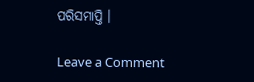ପରିସମାପ୍ତି ।

Leave a Comment